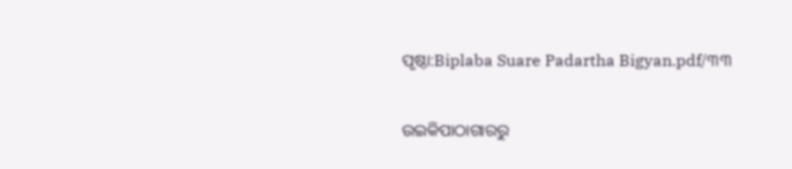ପୃଷ୍ଠା:Biplaba Suare Padartha Bigyan.pdf/୩୩

ଉଇକିପାଠାଗାର‌ରୁ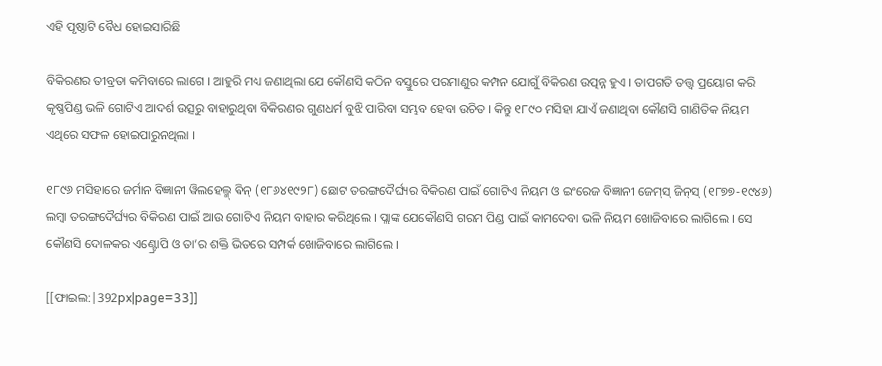ଏହି ପୃଷ୍ଠାଟି ବୈଧ ହୋଇସାରିଛି

ବିକିରଣର ତୀବ୍ରତା କମିବାରେ ଲାଗେ । ଆହୁରି ମଧ୍ୟ ଜଣାଥିଲା ଯେ କୌଣସି କଠିନ ବସ୍ତୁରେ ପରମାଣୁର କମ୍ପନ ଯୋଗୁଁ ବିକିରଣ ଉତ୍ପନ୍ନ ହୁଏ । ତାପଗତି ତତ୍ତ୍ବ ପ୍ରୟୋଗ କରି କୃଷ୍ଣପିଣ୍ଡ ଭଳି ଗୋଟିଏ ଆଦର୍ଶ ଉତ୍ସରୁ ବାହାରୁଥିବା ବିକିରଣର ଗୁଣଧର୍ମ ବୁଝି ପାରିବା ସମ୍ଭବ ହେବା ଉଚିତ । କିନ୍ତୁ ୧୮୯୦ ମସିହା ଯାଏଁ ଜଣାଥିବା କୌଣସି ଗାଣିତିକ ନିୟମ ଏଥିରେ ସଫଳ ହୋଇପାରୁନଥିଲା ।

୧୮୯୬ ମସିହାରେ ଜର୍ମାନ ବିଜ୍ଞାନୀ ୱିଲହେଲ୍ମ୍ ଵିନ୍ (୧୮୬୪୧୯୨୮) ଛୋଟ ତରଙ୍ଗଦୈର୍ଘ୍ୟର ବିକିରଣ ପାଇଁ ଗୋଟିଏ ନିୟମ ଓ ଇଂରେଜ ବିଜ୍ଞାନୀ ଜେମ୍‌ସ୍ ଜିନ୍‌ସ୍ (୧୮୭୭-୧୯୪୬) ଲମ୍ବା ତରଙ୍ଗଦୈର୍ଘ୍ୟର ବିକିରଣ ପାଇଁ ଆଉ ଗୋଟିଏ ନିୟମ ବାହାର କରିଥିଲେ । ପ୍ଲାଙ୍କ ଯେକୌଣସି ଗରମ ପିଣ୍ଡ ପାଇଁ କାମଦେବା ଭଳି ନିୟମ ଖୋଜିବାରେ ଲାଗିଲେ । ସେ କୌଣସି ଦୋଳକର ଏଣ୍ଟ୍ରୋପି ଓ ତା’ର ଶକ୍ତି ଭିତରେ ସମ୍ପର୍କ ଖୋଜିବାରେ ଲାଗିଲେ ।

[[ଫାଇଲ:|392px|page=33]]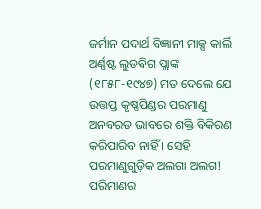ଜର୍ମାନ ପଦାର୍ଥ ବିଜ୍ଞାନୀ ମାକ୍ସ କାର୍ଲି ଅର୍ଣ୍ଣଷ୍ଟ ଲୁଡଵିଗ ପ୍ଲାଙ୍କ (୧୮୫୮-୧୯୪୭) ମତ ଦେଲେ ଯେ ଉତ୍ତପ୍ତ କୃଷ୍ଣପିଣ୍ଡର ପରମାଣୁ ଅନବରତ ଭାବରେ ଶକ୍ତି ବିକିରଣ କରିପାରିବ ନାହିଁ । ସେହି ପରମାଣୁଗୁଡ଼ିକ ଅଲଗା ଅଲଗ! ପରିମାଣର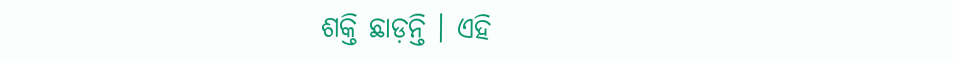ଶକ୍ତି ଛାଡ଼ନ୍ତି । ଏହି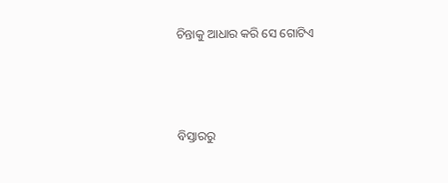ଚିନ୍ତାକୁ ଆଧାର କରି ସେ ଗୋଟିଏ



ବିସ୍ତାରରୁ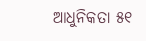ଆଧୁନିକତା ୫୧